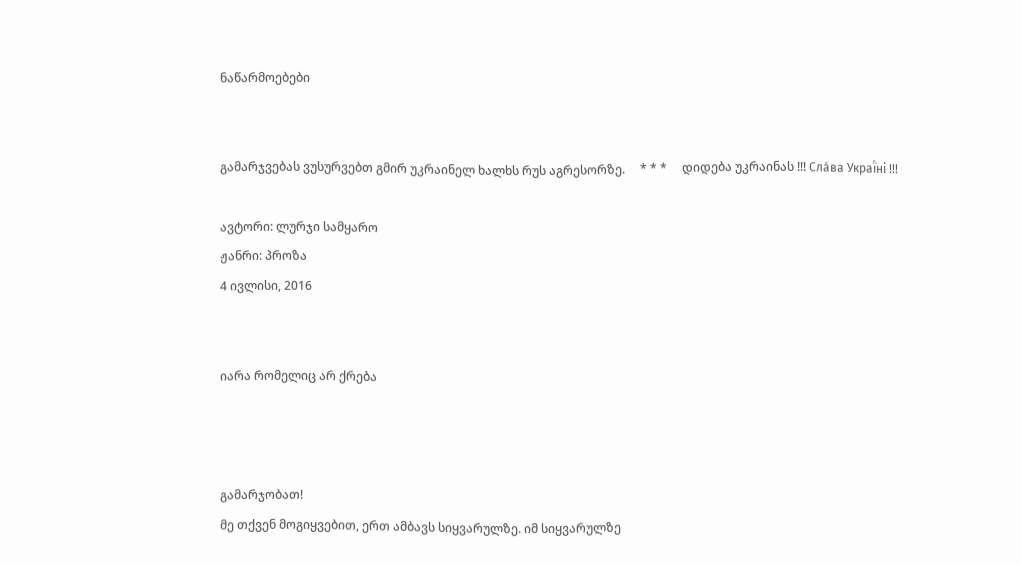ნაწარმოებები


გამარჯვებას ვუსურვებთ გმირ უკრაინელ ხალხს რუს აგრესორზე.     * * *     დიდება უკრაინას !!! Сла́ва Украї́ні !!!

ავტორი: ლურჯი სამყარო
ჟანრი: პროზა
4 ივლისი, 2016


იარა რომელიც არ ქრება



გამარჯობათ!
მე თქვენ მოგიყვებით, ერთ ამბავს სიყვარულზე. იმ სიყვარულზე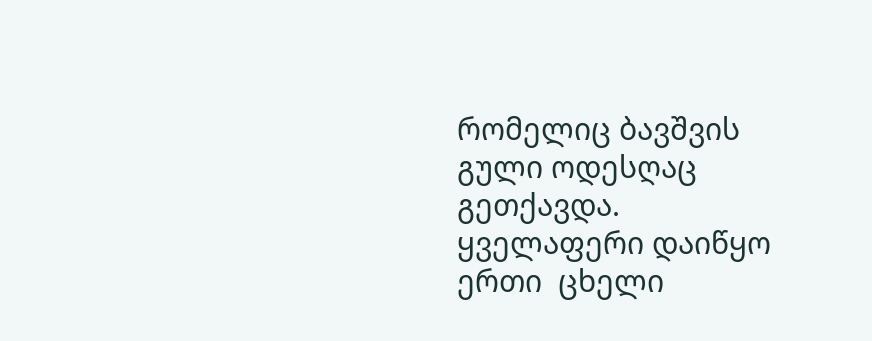რომელიც ბავშვის გული ოდესღაც გეთქავდა.
ყველაფერი დაიწყო ერთი  ცხელი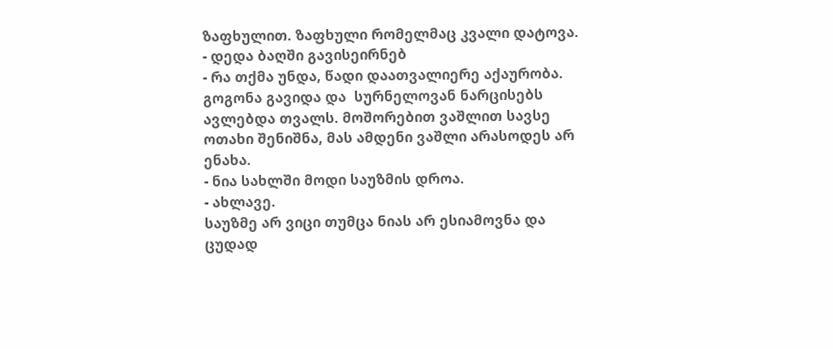ზაფხულით. ზაფხული რომელმაც კვალი დატოვა.
- დედა ბაღში გავისეირნებ
- რა თქმა უნდა, წადი დაათვალიერე აქაურობა.
გოგონა გავიდა და  სურნელოვან ნარცისებს ავლებდა თვალს. მოშორებით ვაშლით სავსე ოთახი შენიშნა, მას ამდენი ვაშლი არასოდეს არ ენახა.
- ნია სახლში მოდი საუზმის დროა.
- ახლავე.
საუზმე არ ვიცი თუმცა ნიას არ ესიამოვნა და ცუდად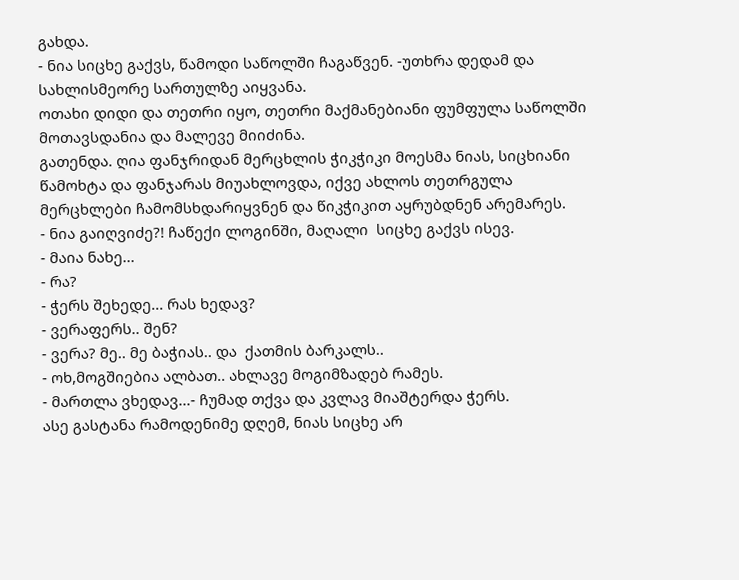გახდა.
- ნია სიცხე გაქვს, წამოდი საწოლში ჩაგაწვენ. -უთხრა დედამ და სახლისმეორე სართულზე აიყვანა.
ოთახი დიდი და თეთრი იყო, თეთრი მაქმანებიანი ფუმფულა საწოლში მოთავსდანია და მალევე მიიძინა.
გათენდა. ღია ფანჯრიდან მერცხლის ჭიკჭიკი მოესმა ნიას, სიცხიანი წამოხტა და ფანჯარას მიუახლოვდა, იქვე ახლოს თეთრგულა მერცხლები ჩამომსხდარიყვნენ და წიკჭიკით აყრუბდნენ არემარეს.
- ნია გაიღვიძე?! ჩაწექი ლოგინში, მაღალი  სიცხე გაქვს ისევ.
- მაია ნახე...
- რა?
- ჭერს შეხედე... რას ხედავ?
- ვერაფერს.. შენ?
- ვერა? მე.. მე ბაჭიას.. და  ქათმის ბარკალს..
- ოხ,მოგშიებია ალბათ.. ახლავე მოგიმზადებ რამეს.
- მართლა ვხედავ...- ჩუმად თქვა და კვლავ მიაშტერდა ჭერს.
ასე გასტანა რამოდენიმე დღემ, ნიას სიცხე არ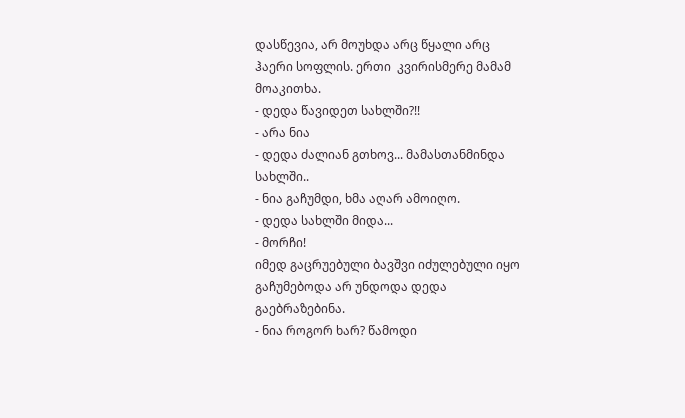დასწევია, არ მოუხდა არც წყალი არც ჰაერი სოფლის. ერთი  კვირისმერე მამამ მოაკითხა.
- დედა წავიდეთ სახლში?!!
- არა ნია
- დედა ძალიან გთხოვ... მამასთანმინდა სახლში..
- ნია გაჩუმდი, ხმა აღარ ამოიღო.
- დედა სახლში მიდა...
- მორჩი!
იმედ გაცრუებული ბავშვი იძულებული იყო გაჩუმებოდა არ უნდოდა დედა გაებრაზებინა.
- ნია როგორ ხარ? წამოდი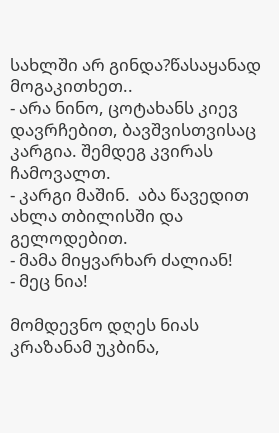სახლში არ გინდა?წასაყანად მოგაკითხეთ..
- არა ნინო, ცოტახანს კიევ დავრჩებით, ბავშვისთვისაც კარგია. შემდეგ კვირას ჩამოვალთ.
- კარგი მაშინ.  აბა წავედით ახლა თბილისში და გელოდებით.
- მამა მიყვარხარ ძალიან!
- მეც ნია!

მომდევნო დღეს ნიას კრაზანამ უკბინა,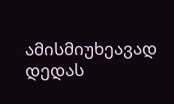ამისმიუხეავად დედას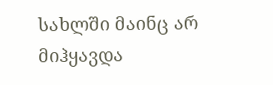სახლში მაინც არ მიჰყავდა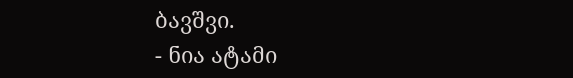ბავშვი.
- ნია ატამი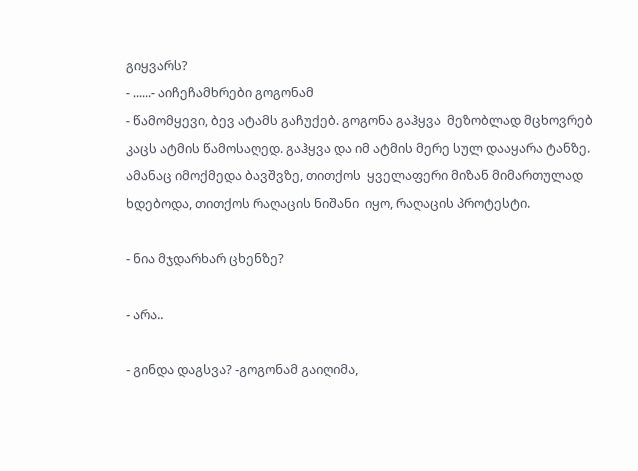გიყვარს?
- ......- აიჩეჩამხრები გოგონამ
- წამომყევი, ბევ ატამს გაჩუქებ. გოგონა გაჰყვა  მეზობლად მცხოვრებ კაცს ატმის წამოსაღედ. გაჰყვა და იმ ატმის მერე სულ დააყარა ტანზე. ამანაც იმოქმედა ბავშვზე, თითქოს  ყველაფერი მიზან მიმართულად ხდებოდა, თითქოს რაღაცის ნიშანი  იყო, რაღაცის პროტესტი.

- ნია მჯდარხარ ცხენზე?

- არა..

- გინდა დაგსვა? -გოგონამ გაიღიმა,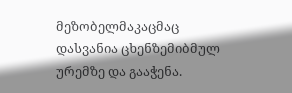მეზობელმაკაცმაც დასვანია ცხენზემიბმულ ურემზე და გააჭენა.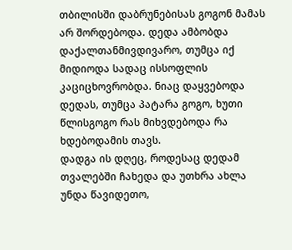თბილისში დაბრუნებისას გოგონ მამას არ შორდებოდა. დედა ამბობდა დაქალთანმივდივარო, თუმცა იქ მიდიოდა სადაც ისსოფლის კაციცხოვრობდა. ნიაც დაყვებოდა დედას, თუმცა პატარა გოგო, ხუთი წლისგოგო რას მიხვდებოდა რა ხდებოდამის თავს.
დადგა ის დღეც, როდესაც დედამ თვალებში ჩახედა და უთხრა ახლა უნდა წავიდეთო,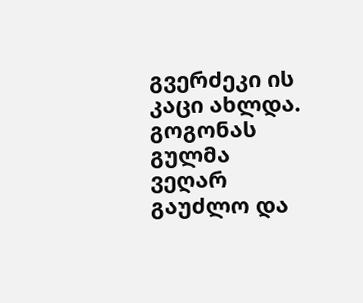გვერძეკი ის კაცი ახლდა. გოგონას გულმა ვეღარ გაუძლო და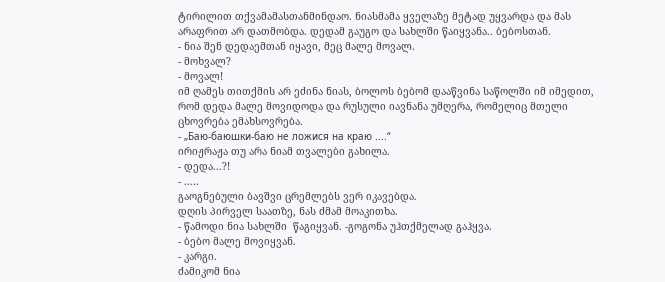ტირილით თქვამამასთანმინდაო. ნიასმამა ყველაზე მეტად უყვარდა და მას არაფრით არ დათმობდა. დედამ გაუგო და სახლში წაიყვანა.. ბებოსთან.
- ნია შენ დედაემთან იყავი, მეც მალე მოვალ.
- მოხვალ?
- მოვალ!
იმ ღამეს თითქმის არ ეძინა ნიას, ბოლოს ბებომ დააწვინა საწოლში იმ იმედით, რომ დედა მალე მოვიდოდა და რუსული იავნანა უმღერა, რომელიც მთელი ცხოვრება ემახსოვრება.
- „Баю-баюшки-баю не ложися на краю ....“
ირიჟრაჟა თუ არა ნიამ თვალები გახილა.
- დედა...?!
- .....
გაოგნებული ბავშვი ცრემლებს ვერ იკავებდა.
დღის პირველ საათზე, ნას ძმამ მოაკითხა.
- წამოდი ნია სახლში  წაგიყვან. -გოგონა უჰთქმელად გაჰყვა.
- ბებო მალე მოვიყვან.
- კარგი.
ძამიკომ ნია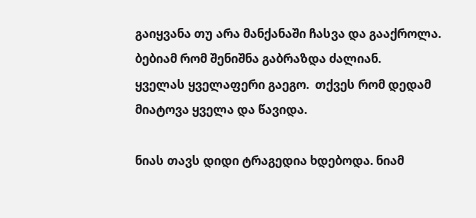გაიყვანა თუ არა მანქანაში ჩასვა და გააქროლა. ბებიამ რომ შენიშნა გაბრაზდა ძალიან.
ყველას ყველაფერი გაეგო.  თქვეს რომ დედამ მიატოვა ყველა და წავიდა.

ნიას თავს დიდი ტრაგედია ხდებოდა. ნიამ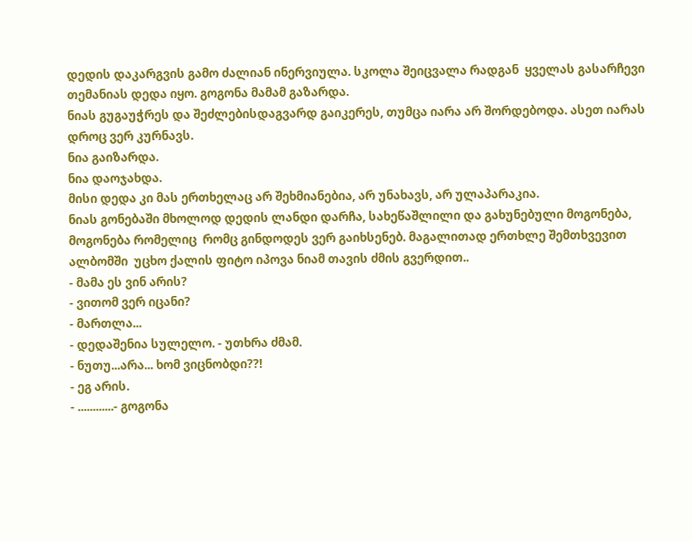დედის დაკარგვის გამო ძალიან ინერვიულა. სკოლა შეიცვალა რადგან  ყველას გასარჩევი თემანიას დედა იყო. გოგონა მამამ გაზარდა.
ნიას გუგაუჭრეს და შეძლებისდაგვარდ გაიკერეს, თუმცა იარა არ შორდებოდა. ასეთ იარას დროც ვერ კურნავს.
ნია გაიზარდა.
ნია დაოჯახდა.
მისი დედა კი მას ერთხელაც არ შეხმიანებია, არ უნახავს, არ ულაპარაკია.
ნიას გონებაში მხოლოდ დედის ლანდი დარჩა, სახეწაშლილი და გახუნებული მოგონება, მოგონება რომელიც  რომც გინდოდეს ვერ გაიხსენებ. მაგალითად ერთხლე შემთხვევით ალბომში  უცხო ქალის ფიტო იპოვა ნიამ თავის ძმის გვერდით..
- მამა ეს ვინ არის?
- ვითომ ვერ იცანი?
- მართლა...
- დედაშენია სულელო. - უთხრა ძმამ.
- ნუთუ...არა... ხომ ვიცნობდი??!
- ეგ არის.
- ............- გოგონა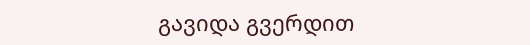გავიდა გვერდით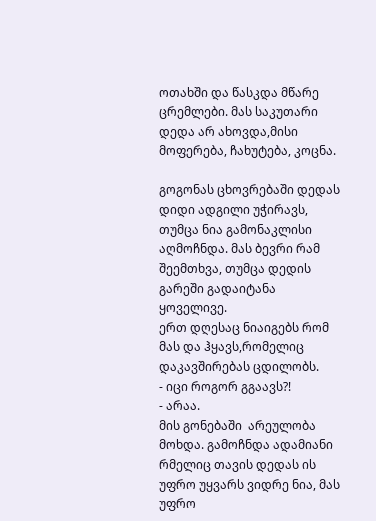ოთახში და წასკდა მწარე ცრემლები. მას საკუთარი დედა არ ახოვდა,მისი მოფერება, ჩახუტება, კოცნა.

გოგონას ცხოვრებაში დედას დიდი ადგილი უჭირავს, თუმცა ნია გამონაკლისი აღმოჩნდა. მას ბევრი რამ შეემთხვა, თუმცა დედის გარეში გადაიტანა  ყოველივე.
ერთ დღესაც ნიაიგებს რომ მას და ჰყავს,რომელიც დაკავშირებას ცდილობს.
- იცი როგორ გგაავს?!
- არაა.
მის გონებაში  არეულობა მოხდა. გამოჩნდა ადამიანი რმელიც თავის დედას ის უფრო უყვარს ვიდრე ნია, მას უფრო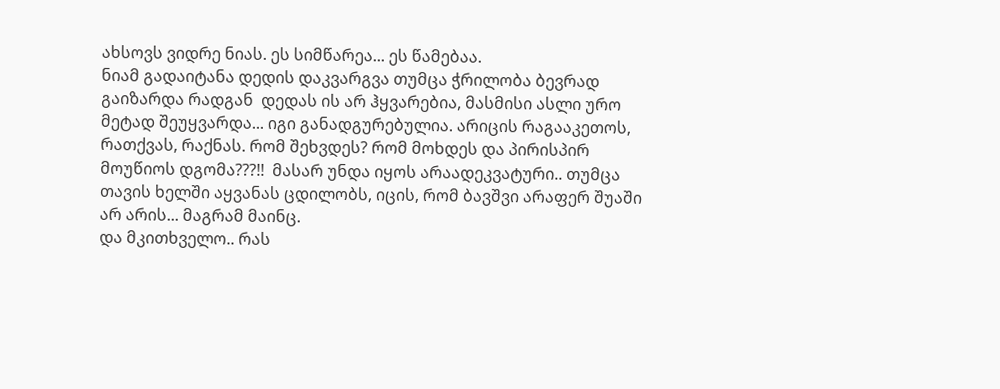ახსოვს ვიდრე ნიას. ეს სიმწარეა... ეს წამებაა.
ნიამ გადაიტანა დედის დაკვარგვა თუმცა ჭრილობა ბევრად გაიზარდა რადგან  დედას ის არ ჰყვარებია, მასმისი ასლი ურო მეტად შეუყვარდა... იგი განადგურებულია. არიცის რაგააკეთოს, რათქვას, რაქნას. რომ შეხვდეს? რომ მოხდეს და პირისპირ მოუწიოს დგომა???!!  მასარ უნდა იყოს არაადეკვატური.. თუმცა თავის ხელში აყვანას ცდილობს, იცის, რომ ბავშვი არაფერ შუაში არ არის... მაგრამ მაინც.
და მკითხველო.. რას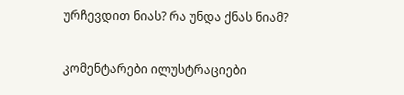ურჩევდით ნიას? რა უნდა ქნას ნიამ?

კომენტარები ილუსტრაციები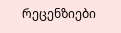რეცენზიები